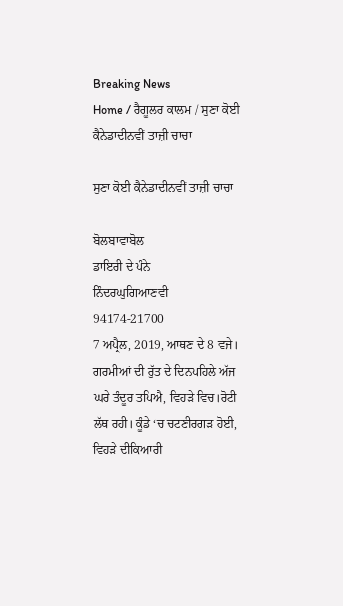Breaking News
Home / ਰੈਗੂਲਰ ਕਾਲਮ / ਸੁਣਾ ਕੋਈ ਕੈਨੇਡਾਦੀਨਵੀਂ ਤਾਜ਼ੀ ਚਾਚਾ

ਸੁਣਾ ਕੋਈ ਕੈਨੇਡਾਦੀਨਵੀਂ ਤਾਜ਼ੀ ਚਾਚਾ

ਬੋਲਬਾਵਾਬੋਲ
ਡਾਇਰੀ ਦੇ ਪੰਨੇ
ਨਿੰਦਰਘੁਗਿਆਣਵੀ
94174-21700
7 ਅਪ੍ਰੈਲ, 2019, ਆਥਣ ਦੇ 8 ਵਜੇ। ਗਰਮੀਆਂ ਦੀ ਰੁੱਤ ਦੇ ਦਿਨਪਹਿਲੇ ਅੱਜ ਘਰੇ ਤੰਦੂਰ ਤਪਿਐ, ਵਿਹੜੇ ਵਿਚ।ਰੋਟੀ ਲੱਥ ਰਹੀ। ਕੂੰਡੇ ‘ਚ ਚਟਣੀਰਗੜ ਹੋਈ, ਵਿਹੜੇ ਦੀਕਿਆਰੀ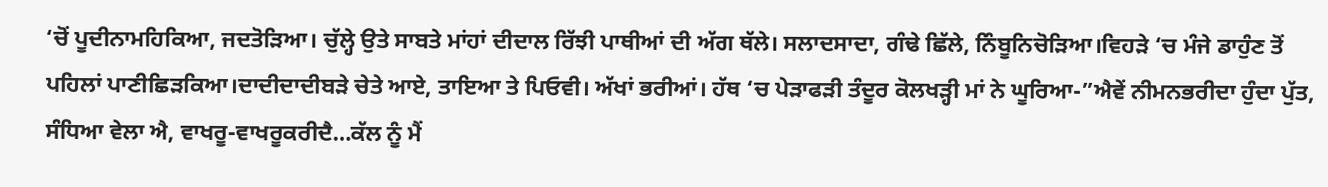‘ਚੋਂ ਪੂਦੀਨਾਮਹਿਕਿਆ, ਜਦਤੋੜਿਆ। ਚੁੱਲ੍ਹੇ ਉਤੇ ਸਾਬਤੇ ਮਾਂਹਾਂ ਦੀਦਾਲ ਰਿੱਝੀ ਪਾਥੀਆਂ ਦੀ ਅੱਗ ਥੱਲੇ। ਸਲਾਦਸਾਦਾ, ਗੰਢੇ ਛਿੱਲੇ, ਨਿੰਬੂਨਿਚੋੜਿਆ।ਵਿਹੜੇ ‘ਚ ਮੰਜੇ ਡਾਹੁੰਣ ਤੋਂ ਪਹਿਲਾਂ ਪਾਣੀਛਿੜਕਿਆ।ਦਾਦੀਦਾਦੀਬੜੇ ਚੇਤੇ ਆਏ, ਤਾਇਆ ਤੇ ਪਿਓਵੀ। ਅੱਖਾਂ ਭਰੀਆਂ। ਹੱਥ ‘ਚ ਪੇੜਾਫੜੀ ਤੰਦੂਰ ਕੋਲਖੜ੍ਹੀ ਮਾਂ ਨੇ ਘੂਰਿਆ-”ਐਵੇਂ ਨੀਮਨਭਰੀਦਾ ਹੁੰਦਾ ਪੁੱਤ, ਸੰਧਿਆ ਵੇਲਾ ਐ, ਵਾਖਰੂ-ਵਾਖਰੂਕਰੀਦੈ…ਕੱਲ ਨੂੰ ਮੈਂ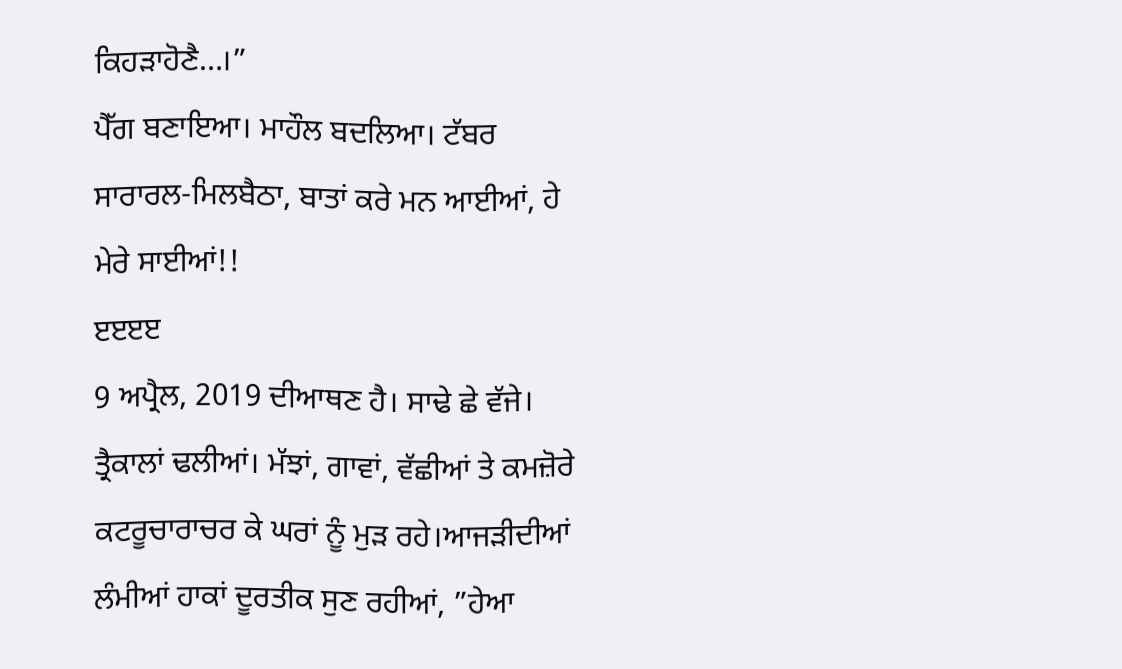ਕਿਹੜਾਹੋਣੈ…।”
ਪੈੱਗ ਬਣਾਇਆ। ਮਾਹੌਲ ਬਦਲਿਆ। ਟੱਬਰ ਸਾਰਾਰਲ-ਮਿਲਬੈਠਾ, ਬਾਤਾਂ ਕਰੇ ਮਨ ਆਈਆਂ, ਹੇ ਮੇਰੇ ਸਾਈਆਂ!!
ੲੲੲੲ
9 ਅਪ੍ਰੈਲ, 2019 ਦੀਆਥਣ ਹੈ। ਸਾਢੇ ਛੇ ਵੱਜੇ। ਤ੍ਰੈਕਾਲਾਂ ਢਲੀਆਂ। ਮੱਝਾਂ, ਗਾਵਾਂ, ਵੱਛੀਆਂ ਤੇ ਕਮਜ਼ੋਰੇ ਕਟਰੂਚਾਰਾਚਰ ਕੇ ਘਰਾਂ ਨੂੰ ਮੁੜ ਰਹੇ।ਆਜੜੀਦੀਆਂ ਲੰਮੀਆਂ ਹਾਕਾਂ ਦੂਰਤੀਕ ਸੁਣ ਰਹੀਆਂ, ”ਹੇਆ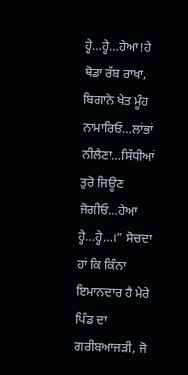ਹ੍ਹੇ…ਹ੍ਹੇ…ਹੇਆ!ਹੇ ਥੋਡਾ ਰੱਬ ਰਾਖਾ, ਬਿਗਾਨੇ ਖੇਤ ਮੂੰਹ ਨਾਮਾਰਿਓ…ਲਾਂਭਾਂ ਨੀਲੈਣਾ…ਸਿੱਧੀਆਂ ਤੁਰੋ ਜਿਊਣ ਜੋਗੀਓ…ਹੇਆ ਹ੍ਹੇ…ਹ੍ਹੇ…।” ਸੋਚਦਾ ਹਾਂ ਕਿ ਕਿੰਨਾ ਇਮਾਨਦਾਰ ਹੈ ਮੇਰੇ ਪਿੰਡ ਦਾ ਗਰੀਬਆਜੜੀ, ਜੋ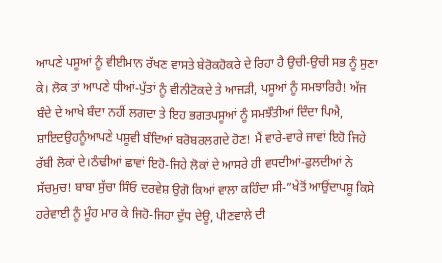ਆਪਣੇ ਪਸੂਆਂ ਨੂੰ ਵੀਈਮਾਨ ਰੱਖਣ ਵਾਸਤੇ ਬੇਰੋਕਹੋਕਰੇ ਦੇ ਰਿਹਾ ਹੈ ਉਚੀ-ਉਚੀ ਸਭ ਨੂੰ ਸੁਣਾ ਕੇ। ਲੋਕ ਤਾਂ ਆਪਣੇ ਧੀਆਂ-ਪੁੱਤਾਂ ਨੂੰ ਵੀਨੀਟੋਕਦੇ ਤੇ ਆਜੜੀ, ਪਸੂਆਂ ਨੂੰ ਸਮਝਾਰਿਹੈ! ਅੱਜ ਬੰਦੇ ਦੇ ਆਖੇ ਬੰਦਾ ਨਹੀਂ ਲਗਦਾ ਤੇ ਇਹ ਭਗਤਪਸੂਆਂ ਨੂੰ ਸਮਝੌਤੀਆਂ ਦਿੰਦਾ ਪਿਐ, ਸ਼ਾਇਦਉਹਨੂੰਆਪਣੇ ਪਸ਼ੂਵੀ ਬੰਦਿਆਂ ਬਰੋਬਰਲਗਦੇ ਹੋਣ! ਮੈਂ ਵਾਰੇ-ਵਾਰੇ ਜਾਵਾਂ ਇਹੋ ਜਿਹੇ ਰੱਬੀ ਲੋਕਾਂ ਦੇ।ਠੰਢੀਆਂ ਛਾਵਾਂ ਇਹੋ-ਜਿਹੇ ਲੋਕਾਂ ਦੇ ਆਸਰੇ ਹੀ ਵਧਦੀਆਂ-ਫੁਲਦੀਆਂ ਨੇ ਸੱਚਮੁਚ! ਬਾਬਾ ਸੁੱਚਾ ਸਿੰਓ ਦਰਵੇਸ਼ ਉਗੋ ਕਿਆਂ ਵਾਲਾ ਕਹਿੰਦਾ ਸੀ-”ਖੇਤੋਂ ਆਉਂਦਾਪਸ਼ੂ ਕਿਸੇ ਹਰੇਵਾਈ ਨੂੰ ਮੂੰਹ ਮਾਰ ਕੇ ਜਿਹੋ-ਜਿਹਾ ਦੁੱਧ ਦੇਊ, ਪੀਣਵਾਲੇ ਦੀ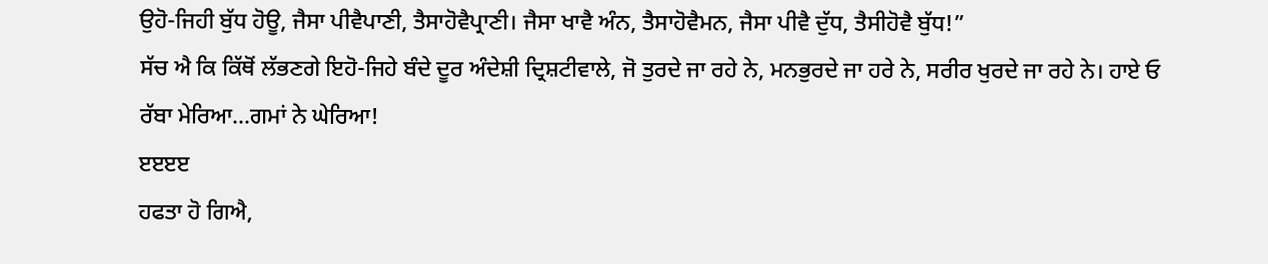ਉਹੋ-ਜਿਹੀ ਬੁੱਧ ਹੋਊ, ਜੈਸਾ ਪੀਵੈਪਾਣੀ, ਤੈਸਾਹੋਵੈਪ੍ਰਾਣੀ। ਜੈਸਾ ਖਾਵੈ ਅੰਨ, ਤੈਸਾਹੋਵੈਮਨ, ਜੈਸਾ ਪੀਵੈ ਦੁੱਧ, ਤੈਸੀਹੋਵੈ ਬੁੱਧ!”
ਸੱਚ ਐ ਕਿ ਕਿੱਥੋਂ ਲੱਭਣਗੇ ਇਹੋ-ਜਿਹੇ ਬੰਦੇ ਦੂਰ ਅੰਦੇਸ਼ੀ ਦ੍ਰਿਸ਼ਟੀਵਾਲੇ, ਜੋ ਤੁਰਦੇ ਜਾ ਰਹੇ ਨੇ, ਮਨਭੁਰਦੇ ਜਾ ਹਰੇ ਨੇ, ਸਰੀਰ ਖੁਰਦੇ ਜਾ ਰਹੇ ਨੇ। ਹਾਏ ਓ ਰੱਬਾ ਮੇਰਿਆ…ਗਮਾਂ ਨੇ ਘੇਰਿਆ!
ੲੲੲੲ
ਹਫਤਾ ਹੋ ਗਿਐ,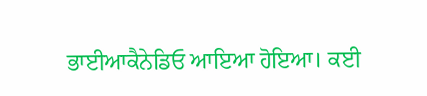ਭਾਈਆਕੈਨੇਡਿਓ ਆਇਆ ਹੋਇਆ। ਕਈ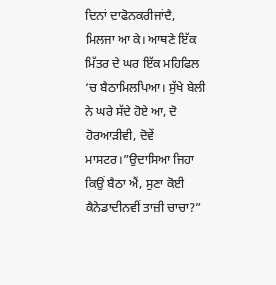ਦਿਨਾਂ ਦਾਫੋਨਕਰੀਜਾਂਦੈ, ਮਿਲਜਾ ਆ ਕੇ। ਆਥਣੇ ਇੱਕ ਮਿੱਤਰ ਦੇ ਘਰ ਇੱਕ ਮਹਿਫਿਲ ‘ਚ ਬੈਠਾਮਿਲਪਿਆ। ਸੁੱਖੇ ਬੇਲੀ ਨੇ ਘਰੇ ਸੱਦੇ ਹੋਏ ਆ, ਦੋ ਹੋਰਆੜੀਵੀ, ਦੋਵੇਂ ਮਾਸਟਰ।”ਉਦਾਸਿਆ ਜਿਹਾ ਕਿਉਂ ਬੈਠਾ ਐਂ, ਸੁਣਾ ਕੋਈ ਕੈਨੇਡਾਦੀਨਵੀਂ ਤਾਜ਼ੀ ਚਾਚਾ?”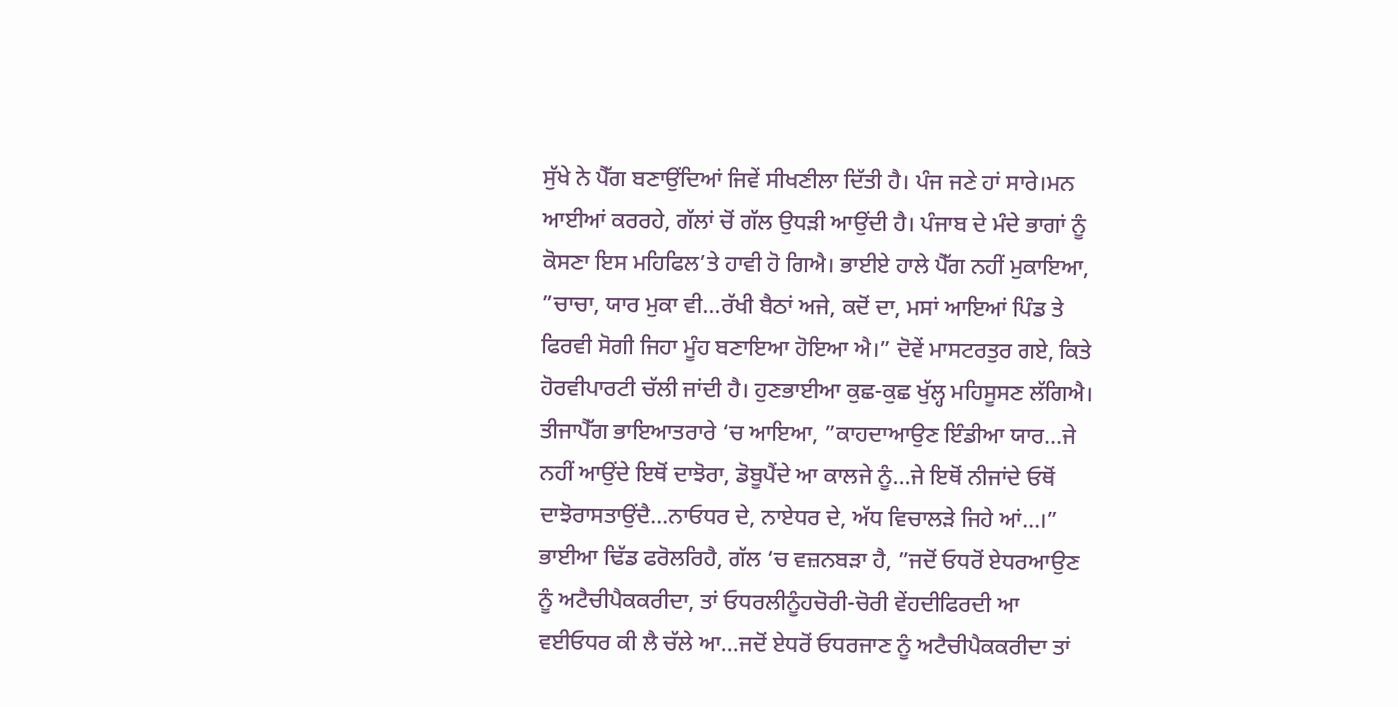ਸੁੱਖੇ ਨੇ ਪੈੱਗ ਬਣਾਉਂਦਿਆਂ ਜਿਵੇਂ ਸੀਖਣੀਲਾ ਦਿੱਤੀ ਹੈ। ਪੰਜ ਜਣੇ ਹਾਂ ਸਾਰੇ।ਮਨ ਆਈਆਂ ਕਰਰਹੇ, ਗੱਲਾਂ ਚੋਂ ਗੱਲ ਉਧੜੀ ਆਉਂਦੀ ਹੈ। ਪੰਜਾਬ ਦੇ ਮੰਦੇ ਭਾਗਾਂ ਨੂੰ ਕੋਸਣਾ ਇਸ ਮਹਿਫਿਲ’ਤੇ ਹਾਵੀ ਹੋ ਗਿਐ। ਭਾਈਏ ਹਾਲੇ ਪੈੱਗ ਨਹੀਂ ਮੁਕਾਇਆ, ”ਚਾਚਾ, ਯਾਰ ਮੁਕਾ ਵੀ…ਰੱਖੀ ਬੈਠਾਂ ਅਜੇ, ਕਦੋਂ ਦਾ, ਮਸਾਂ ਆਇਆਂ ਪਿੰਡ ਤੇ ਫਿਰਵੀ ਸੋਗੀ ਜਿਹਾ ਮੂੰਹ ਬਣਾਇਆ ਹੋਇਆ ਐ।” ਦੋਵੇਂ ਮਾਸਟਰਤੁਰ ਗਏ, ਕਿਤੇ ਹੋਰਵੀਪਾਰਟੀ ਚੱਲੀ ਜਾਂਦੀ ਹੈ। ਹੁਣਭਾਈਆ ਕੁਛ-ਕੁਛ ਖੁੱਲ੍ਹ ਮਹਿਸੂਸਣ ਲੱਗਿਐ। ਤੀਜਾਪੈੱਗ ਭਾਇਆਤਰਾਰੇ ‘ਚ ਆਇਆ, ”ਕਾਹਦਾਆਉਣ ਇੰਡੀਆ ਯਾਰ…ਜੇ ਨਹੀਂ ਆਉਂਦੇ ਇਥੋਂ ਦਾਝੋਰਾ, ਡੋਬੂਪੈਂਦੇ ਆ ਕਾਲਜੇ ਨੂੰ…ਜੇ ਇਥੋਂ ਨੀਜਾਂਦੇ ਓਥੋਂ ਦਾਝੋਰਾਸਤਾਉਂਦੈ…ਨਾਓਧਰ ਦੇ, ਨਾਏਧਰ ਦੇ, ਅੱਧ ਵਿਚਾਲੜੇ ਜਿਹੇ ਆਂ…।” ਭਾਈਆ ਢਿੱਡ ਫਰੋਲਰਿਹੈ, ਗੱਲ ‘ਚ ਵਜ਼ਨਬੜਾ ਹੈ, ”ਜਦੋਂ ਓਧਰੋਂ ਏਧਰਆਉਣ ਨੂੰ ਅਟੈਚੀਪੈਕਕਰੀਦਾ, ਤਾਂ ਓਧਰਲੀਨੂੰਹਚੋਰੀ-ਚੋਰੀ ਵੇਂਹਦੀਫਿਰਦੀ ਆ ਵਈਓਧਰ ਕੀ ਲੈ ਚੱਲੇ ਆ…ਜਦੋਂ ਏਧਰੋਂ ਓਧਰਜਾਣ ਨੂੰ ਅਟੈਚੀਪੈਕਕਰੀਦਾ ਤਾਂ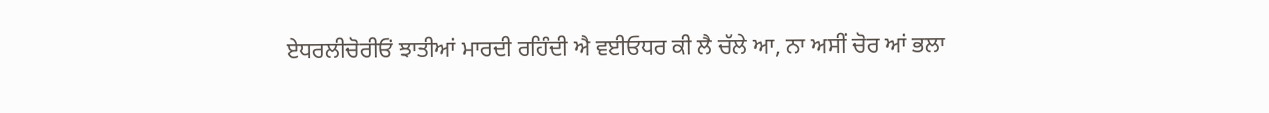ਏਧਰਲੀਚੋਰੀਓਂ ਝਾਤੀਆਂ ਮਾਰਦੀ ਰਹਿੰਦੀ ਐ ਵਈਓਧਰ ਕੀ ਲੈ ਚੱਲੇ ਆ, ਨਾ ਅਸੀਂ ਚੋਰ ਆਂ ਭਲਾ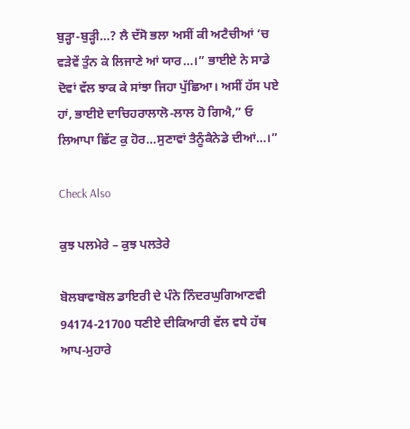ਬੁੜ੍ਹਾ-ਬੁੜ੍ਹੀ…? ਲੈ ਦੱਸੋ ਭਲਾ ਅਸੀਂ ਕੀ ਅਟੈਚੀਆਂ ‘ਚ ਵੜੇਵੇਂ ਤੁੰਨ ਕੇ ਲਿਜਾਣੇ ਆਂ ਯਾਰ…।” ਭਾਈਏ ਨੇ ਸਾਡੇ ਦੋਵਾਂ ਵੱਲ ਝਾਕ ਕੇ ਸਾਂਝਾ ਜਿਹਾ ਪੁੱਛਿਆ। ਅਸੀਂ ਹੱਸ ਪਏ ਹਾਂ, ਭਾਈਏ ਦਾਚਿਹਰਾਲਾਲੋ-ਲਾਲ ਹੋ ਗਿਐ,” ਓ ਲਿਆਪਾ ਛਿੱਟ ਕੁ ਹੋਰ…ਸੁਣਾਵਾਂ ਤੈਨੂੰਕੈਨੇਡੇ ਦੀਆਂ…।”

Check Also

ਕੁਝ ਪਲਮੇਰੇ – ਕੁਝ ਪਲਤੇਰੇ

ਬੋਲਬਾਵਾਬੋਲ ਡਾਇਰੀ ਦੇ ਪੰਨੇ ਨਿੰਦਰਘੁਗਿਆਣਵੀ 94174-21700 ਧਣੀਏ ਦੀਕਿਆਰੀ ਵੱਲ ਵਧੇ ਹੱਥ ਆਪ-ਮੁਹਾਰੇ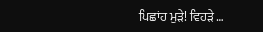ਪਿਛਾਂਹ ਮੁੜੇ! ਵਿਹੜੇ …